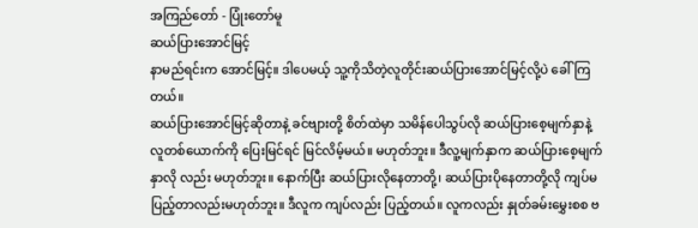အကြည်တော် - ပြုံးတော်မူ
ဆယ်ပြားအောင်မြင့်
နာမည်ရင်းက အောင်မြင့်။ ဒါပေမယ့် သူ့ကိုသိတဲ့လူတိုင်းဆယ်ပြားအောင်မြင့်လို့ပဲ ခေါ်ကြတယ်။
ဆယ်ပြားအောင်မြင့်ဆိုတာနဲ့ ခင်ဗျားတို့ စိတ်ထဲမှာ သမိန်ပေါသွပ်လို ဆယ်ပြားစေ့မျက်နှာနဲ့ လူတစ်ယောက်ကို ပြေးမြင်ရင် မြင်လိမ့်မယ်။ မဟုတ်ဘူး။ ဒီလူ့မျက်နှာက ဆယ်ပြားစေ့မျက်နှာလို လည်း မဟုတ်ဘူး။ နောက်ပြီး ဆယ်ပြားလိုနေတာတို့၊ ဆယ်ပြားပိုနေတာတို့လို ကျပ်မပြည့်တာလည်းမဟုတ်ဘူး။ ဒီလူက ကျပ်လည်း ပြည့်တယ်။ လူကလည်း နှုတ်ခမ်းမွှေးစစ ဗ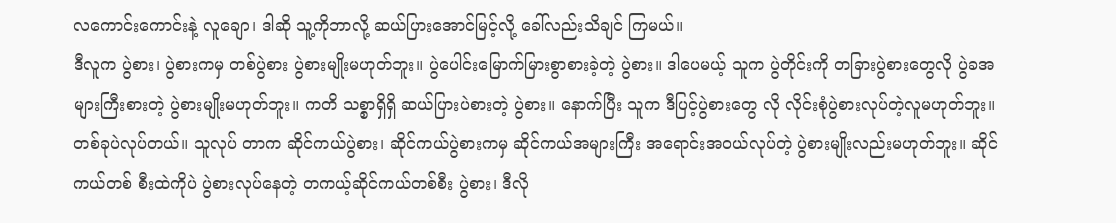လကောင်းကောင်းနဲ့ လူချော၊ ဒါဆို သူ့ကိုဘာလို့ ဆယ်ပြားအောင်မြင့်လို့ ခေါ်လည်းသိချင် ကြမယ်။
ဒီလူက ပွဲစား၊ ပွဲစားကမှ တစ်ပွဲစား ပွဲစားမျိုးမဟုတ်ဘူး။ ပွဲပေါင်းမြောက်မြားစွာစားခဲ့တဲ့ ပွဲစား။ ဒါပေမယ့် သူက ပွဲတိုင်းကို တခြားပွဲစားတွေလို ပွဲခအများကြီးစားတဲ့ ပွဲစားမျိုးမဟုတ်ဘူး။ ကတိ သစ္စာရှိရှိ ဆယ်ပြားပဲစားတဲ့ ပွဲစား။ နောက်ပြီး သူက ဒီပြင့်ပွဲစားတွေ လို လိုင်းစုံပွဲစားလုပ်တဲ့လူမဟုတ်ဘူး။ တစ်ခုပဲလုပ်တယ်။ သူလုပ် တာက ဆိုင်ကယ်ပွဲစား၊ ဆိုင်ကယ်ပွဲစားကမှ ဆိုင်ကယ်အများကြီး အရောင်းအဝယ်လုပ်တဲ့ ပွဲစားမျိုးလည်းမဟုတ်ဘူး။ ဆိုင်ကယ်တစ် စီးထဲကိုပဲ ပွဲစားလုပ်နေတဲ့ တကယ့်ဆိုင်ကယ်တစ်စီး ပွဲစား၊ ဒီလို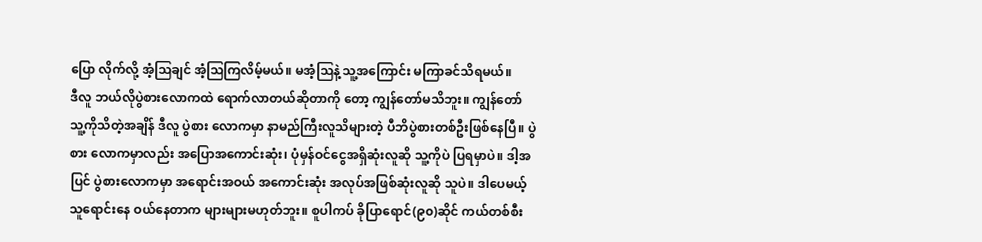ပြော လိုက်လို့ အံ့ဩချင် အံ့ဩကြလိမ့်မယ်။ မအံ့ဩနဲ့ သူ့အကြောင်း မကြာခင်သိရမယ်။
ဒီလူ ဘယ်လိုပွဲစားလောကထဲ ရောက်လာတယ်ဆိုတာကို တော့ ကျွန်တော်မသိဘူး။ ကျွန်တော် သူ့ကိုသိတဲ့အချိန် ဒီလူ ပွဲစား လောကမှာ နာမည်ကြီးလူသိများတဲ့ ပီဘိပွဲစားတစ်ဦးဖြစ်နေပြီ။ ပွဲစား လောကမှာလည်း အပြောအကောင်းဆုံး၊ ပုံမှန်ဝင်ငွေအရှိဆုံးလူဆို သူ့ကိုပဲ ပြရမှာပဲ။ ဒါ့အပြင် ပွဲစားလောကမှာ အရောင်းအဝယ် အကောင်းဆုံး အလုပ်အဖြစ်ဆုံးလူဆို သူပဲ။ ဒါပေမယ့် သူရောင်းနေ ဝယ်နေတာက များများမဟုတ်ဘူး။ စူပါကပ် ခိုပြာရောင်(၉၀)ဆိုင် ကယ်တစ်စီး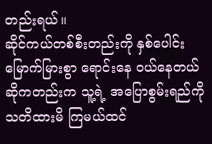တည်းရယ်။
ဆိုင်ကယ်တစ်စီးတည်းကို နှစ်ပေါင်းမြောက်မြားစွာ ရောင်းနေ ဝယ်နေတယ်ဆိုကတည်းက သူ့ရဲ့ အပြောစွမ်းရည်ကို သတိထားမိ ကြမယ်ထင်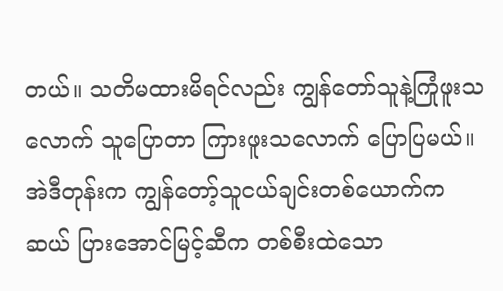တယ်။ သတိမထားမိရင်လည်း ကျွန်တော်သူနဲ့ကြုံဖူးသ လောက် သူပြောတာ ကြားဖူးသလောက် ပြောပြမယ်။
အဲဒီတုန်းက ကျွန်တော့်သူငယ်ချင်းတစ်ယောက်က ဆယ် ပြားအောင်မြင့်ဆီက တစ်စီးထဲသော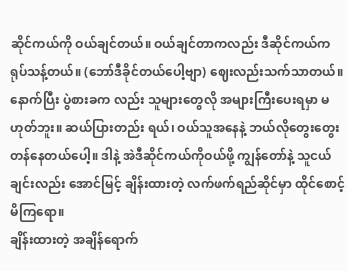ဆိုင်ကယ်ကို ဝယ်ချင်တယ်။ ဝယ်ချင်တာကလည်း ဒီဆိုင်ကယ်က ရုပ်သန့်တယ်။ (ဘော်ဒီခိုင်တယ်ပေါ့ဗျာ) ဈေးလည်းသက်သာတယ်။ နောက်ပြီး ပွဲစားခက လည်း သူများတွေလို အများကြီးပေးရမှာ မဟုတ်ဘူး။ ဆယ်ပြားတည်း ရယ်၊ ဝယ်သူအနေနဲ့ ဘယ်လိုတွေးတွေး တန်နေတယ်ပေါ့။ ဒါနဲ့ အဲဒီဆိုင်ကယ်ကိုဝယ်ဖို့ ကျွန်တော်နဲ့ သူငယ်ချင်းလည်း အောင်မြင့် ချိန်းထားတဲ့ လက်ဖက်ရည်ဆိုင်မှာ ထိုင်စောင့်မိကြရော။
ချိန်းထားတဲ့ အချိန်ရောက်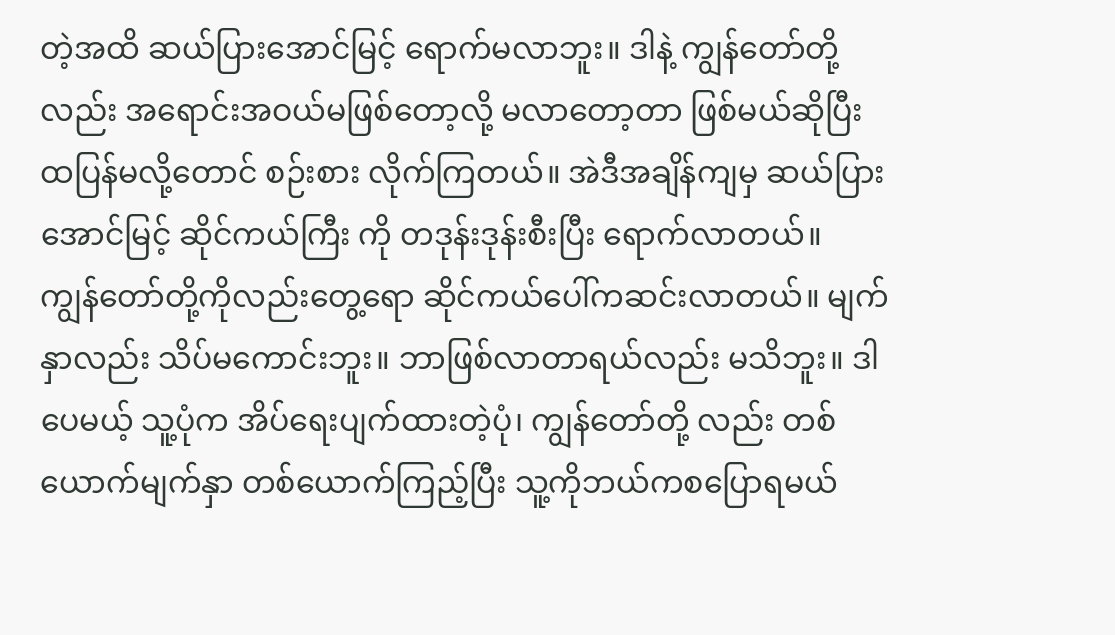တဲ့အထိ ဆယ်ပြားအောင်မြင့် ရောက်မလာဘူး။ ဒါနဲ့ ကျွန်တော်တို့လည်း အရောင်းအဝယ်မဖြစ်တော့လို့ မလာတော့တာ ဖြစ်မယ်ဆိုပြီး ထပြန်မလို့တောင် စဉ်းစား လိုက်ကြတယ်။ အဲဒီအချိန်ကျမှ ဆယ်ပြားအောင်မြင့် ဆိုင်ကယ်ကြီး ကို တဒုန်းဒုန်းစီးပြီး ရောက်လာတယ်။
ကျွန်တော်တို့ကိုလည်းတွေ့ရော ဆိုင်ကယ်ပေါ်ကဆင်းလာတယ်။ မျက်နှာလည်း သိပ်မကောင်းဘူး။ ဘာဖြစ်လာတာရယ်လည်း မသိဘူး။ ဒါပေမယ့် သူ့ပုံက အိပ်ရေးပျက်ထားတဲ့ပုံ၊ ကျွန်တော်တို့ လည်း တစ်ယောက်မျက်နှာ တစ်ယောက်ကြည့်ပြီး သူ့ကိုဘယ်ကစပြောရမယ်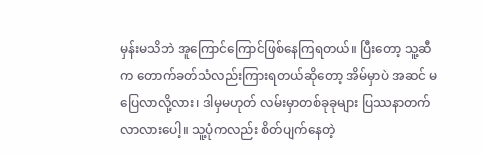မှန်းမသိဘဲ အူကြောင်ကြောင်ဖြစ်နေကြရတယ်။ ပြီးတော့ သူ့ဆီက တောက်ခတ်သံလည်းကြားရတယ်ဆိုတော့ အိမ်မှာပဲ အဆင် မပြေလာလို့လား၊ ဒါမှမဟုတ် လမ်းမှာတစ်ခုခုများ ပြဿနာတက်လာလားပေါ့။ သူ့ပုံကလည်း စိတ်ပျက်နေတဲ့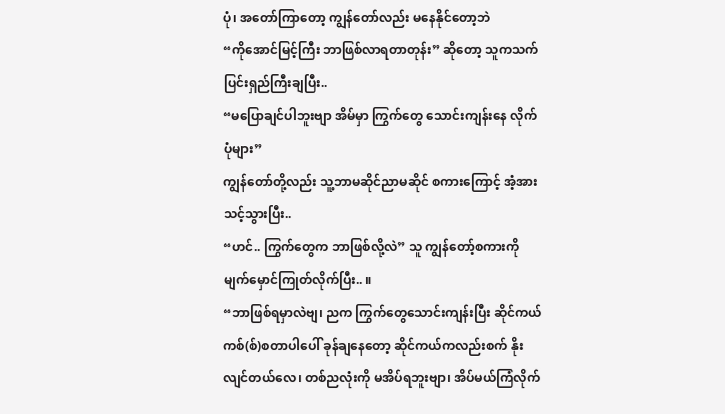ပုံ၊ အတော်ကြာတော့ ကျွန်တော်လည်း မနေနိုင်တော့ဘဲ
“ကိုအောင်မြင့်ကြီး ဘာဖြစ်လာရတာတုန်း” ဆိုတော့ သူကသက်ပြင်းရှည်ကြီးချပြီး..
“မပြောချင်ပါဘူးဗျာ အိမ်မှာ ကြွက်တွေ သောင်းကျန်းနေ လိုက်ပုံများ”
ကျွန်တော်တို့လည်း သူ့ဘာမဆိုင်ညာမဆိုင် စကားကြောင့် အံ့အားသင့်သွားပြီး..
“ဟင်.. ကြွက်တွေက ဘာဖြစ်လို့လဲ” သူ ကျွန်တော့်စကားကို မျက်မှောင်ကြုတ်လိုက်ပြီး.. ။
“ဘာဖြစ်ရမှာလဲဗျ၊ ညက ကြွက်တွေသောင်းကျန်းပြီး ဆိုင်ကယ်ကစ်(စ်)စတာပါပေါ် ခုန်ချနေတော့ ဆိုင်ကယ်ကလည်းစက် နိုးလျင်တယ်လေ၊ တစ်ညလုံးကို မအိပ်ရဘူးဗျာ၊ အိပ်မယ်ကြံလိုက်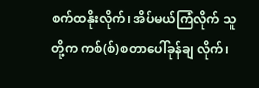စက်ထနိုးလိုက်၊ အိပ်မယ်ကြံလိုက် သူတို့က ကစ်(စ်)စတာပေါ်ခုန်ချ လိုက်၊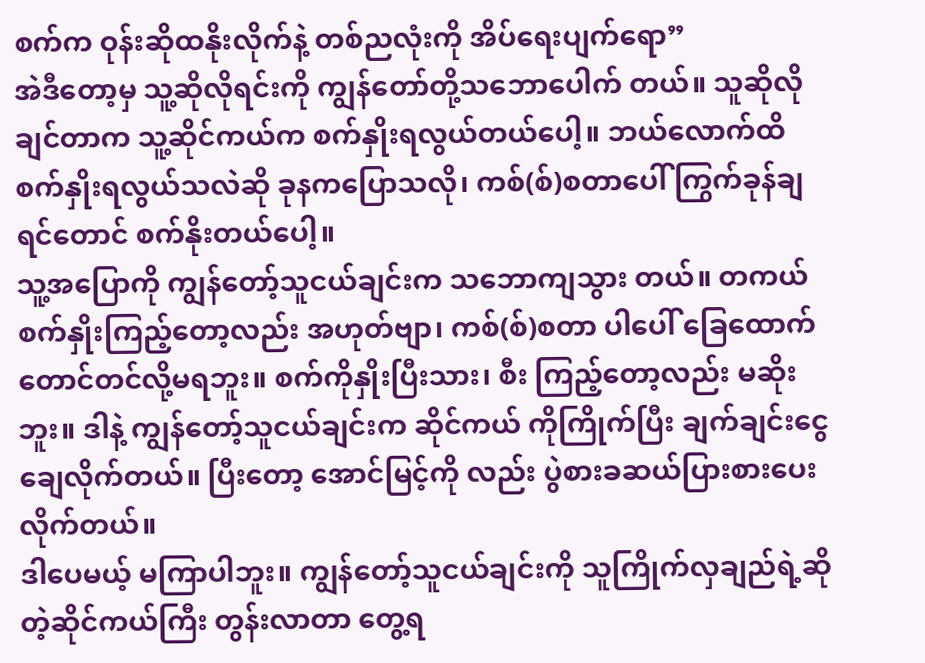စက်က ဝုန်းဆိုထနိုးလိုက်နဲ့ တစ်ညလုံးကို အိပ်ရေးပျက်ရော”
အဲဒီတော့မှ သူ့ဆိုလိုရင်းကို ကျွန်တော်တို့သဘောပေါက် တယ်။ သူဆိုလိုချင်တာက သူ့ဆိုင်ကယ်က စက်နှိုးရလွယ်တယ်ပေါ့။ ဘယ်လောက်ထိ စက်နှိုးရလွယ်သလဲဆို ခုနကပြောသလို၊ ကစ်(စ်)စတာပေါ် ကြွက်ခုန်ချရင်တောင် စက်နိုးတယ်ပေါ့။
သူ့အပြောကို ကျွန်တော့်သူငယ်ချင်းက သဘောကျသွား တယ်။ တကယ် စက်နှိုးကြည့်တော့လည်း အဟုတ်ဗျာ၊ ကစ်(စ်)စတာ ပါပေါ် ခြေထောက်တောင်တင်လို့မရဘူး။ စက်ကိုနှိုးပြီးသား၊ စီး ကြည့်တော့လည်း မဆိုးဘူး။ ဒါနဲ့ ကျွန်တော့်သူငယ်ချင်းက ဆိုင်ကယ် ကိုကြိုက်ပြီး ချက်ချင်းငွေချေလိုက်တယ်။ ပြီးတော့ အောင်မြင့်ကို လည်း ပွဲစားခဆယ်ပြားစားပေးလိုက်တယ်။
ဒါပေမယ့် မကြာပါဘူး။ ကျွန်တော့်သူငယ်ချင်းကို သူကြိုက်လှချည်ရဲ့ဆိုတဲ့ဆိုင်ကယ်ကြီး တွန်းလာတာ တွေ့ရ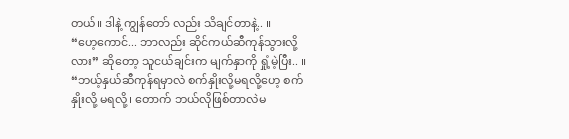တယ်။ ဒါနဲ့ ကျွန်တော် လည်း သိချင်တာနဲ့.. ။
“ဟေ့ကောင်... ဘာလည်း ဆိုင်ကယ်ဆီကုန်သွားလို့လား” ဆိုတော့ သူငယ်ချင်းက မျက်နှာကို ရှုံ့မဲ့ပြီး.. ။
“ဘယ့်နှယ်ဆီကုန်ရမှာလဲ စက်နှိုးလို့မရလို့ဟေ့ စက်နှိုးလို့ မရလို့၊ တောက် ဘယ်လိုဖြစ်တာလဲမ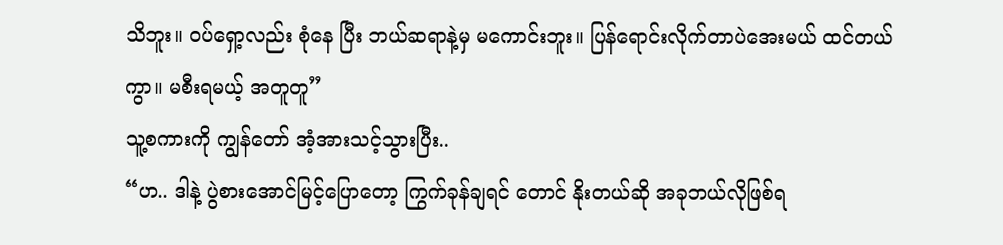သိဘူး။ ဝပ်ရှော့လည်း စုံနေ ပြီး ဘယ်ဆရာနဲ့မှ မကောင်းဘူး။ ပြန်ရောင်းလိုက်တာပဲအေးမယ် ထင်တယ်ကွာ။ မစီးရမယ့် အတူတူ”
သူ့စကားကို ကျွန်တော် အံ့အားသင့်သွားပြီး..
“ဟ.. ဒါနဲ့ ပွဲစားအောင်မြင့်ပြောတော့ ကြွက်ခုန်ချရင် တောင် နိုးတယ်ဆို အခုဘယ်လိုဖြစ်ရ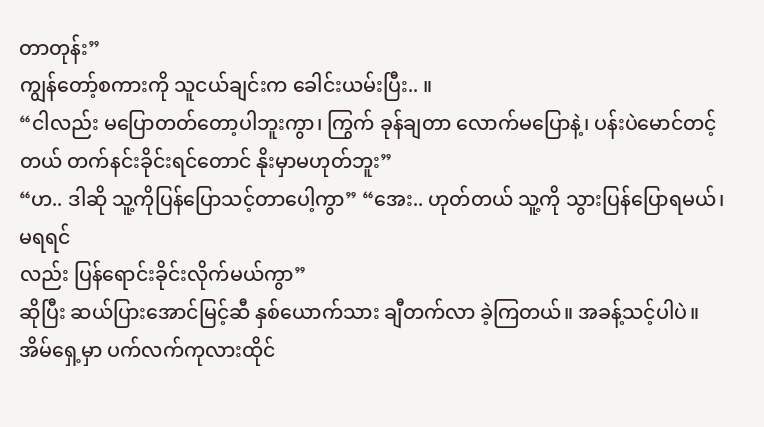တာတုန်း”
ကျွန်တော့်စကားကို သူငယ်ချင်းက ခေါင်းယမ်းပြီး.. ။
“ငါလည်း မပြောတတ်တော့ပါဘူးကွာ၊ ကြွက် ခုန်ချတာ လောက်မပြောနဲ့၊ ပန်းပဲမောင်တင့်တယ် တက်နင်းခိုင်းရင်တောင် နိုးမှာမဟုတ်ဘူး”
“ဟ.. ဒါဆို သူ့ကိုပြန်ပြောသင့်တာပေါ့ကွာ” “အေး.. ဟုတ်တယ် သူ့ကို သွားပြန်ပြောရမယ်၊ မရရင်
လည်း ပြန်ရောင်းခိုင်းလိုက်မယ်ကွာ”
ဆိုပြီး ဆယ်ပြားအောင်မြင့်ဆီ နှစ်ယောက်သား ချီတက်လာ ခဲ့ကြတယ်။ အခန့်သင့်ပါပဲ။ အိမ်ရှေ့မှာ ပက်လက်ကုလားထိုင်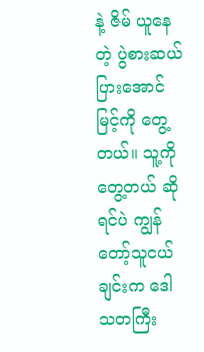နဲ့ ဇိမ် ယူနေတဲ့ ပွဲစားဆယ်ပြားအောင်မြင့်ကို တွေ့တယ်။ သူ့ကိုတွေ့တယ် ဆိုရင်ပဲ ကျွန်တော့်သူငယ်ချင်းက ဒေါသတကြီး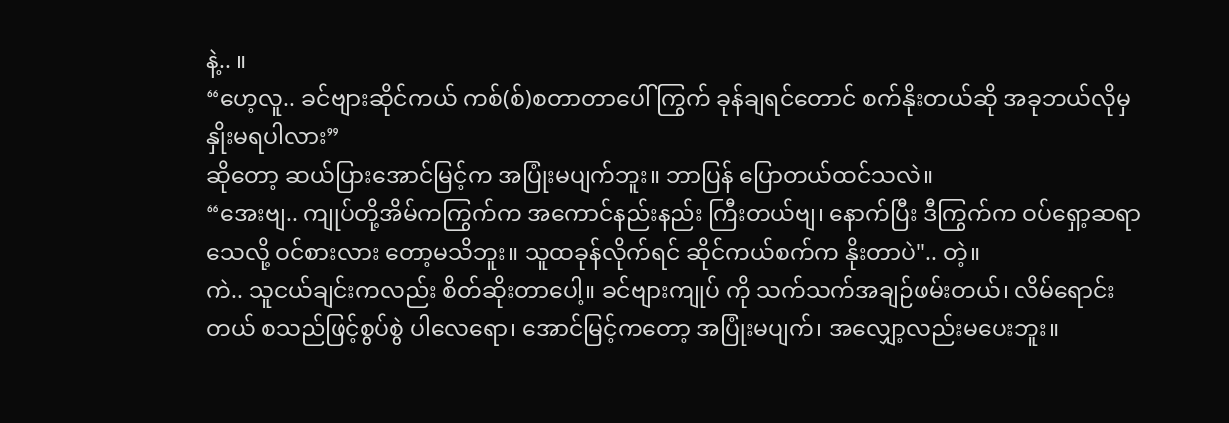နဲ့.. ။
“ဟေ့လူ.. ခင်ဗျားဆိုင်ကယ် ကစ်(စ်)စတာတာပေါ် ကြွက် ခုန်ချရင်တောင် စက်နိုးတယ်ဆို အခုဘယ်လိုမှနှိုးမရပါလား”
ဆိုတော့ ဆယ်ပြားအောင်မြင့်က အပြုံးမပျက်ဘူး။ ဘာပြန် ပြောတယ်ထင်သလဲ။
“အေးဗျ.. ကျုပ်တို့အိမ်ကကြွက်က အကောင်နည်းနည်း ကြီးတယ်ဗျ၊ နောက်ပြီး ဒီကြွက်က ဝပ်ရှော့ဆရာသေလို့ ဝင်စားလား တော့မသိဘူး။ သူထခုန်လိုက်ရင် ဆိုင်ကယ်စက်က နိုးတာပဲ".. တဲ့။
ကဲ.. သူငယ်ချင်းကလည်း စိတ်ဆိုးတာပေါ့။ ခင်ဗျားကျုပ် ကို သက်သက်အချဉ်ဖမ်းတယ်၊ လိမ်ရောင်းတယ် စသည်ဖြင့်စွပ်စွဲ ပါလေရော၊ အောင်မြင့်ကတော့ အပြုံးမပျက်၊ အလျှော့လည်းမပေးဘူး။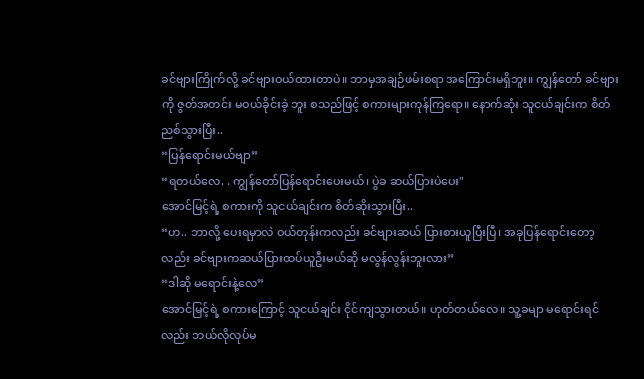ခင်ဗျားကြိုက်လို့ ခင်ဗျားဝယ်ထားတာပဲ။ ဘာမှအချဉ်ဖမ်းစရာ အကြောင်းမရှိဘူး။ ကျွန်တော် ခင်ဗျားကို ဇွတ်အတင်း မဝယ်ခိုင်းခဲ့ ဘူး စသည်ဖြင့် စကားများကုန်ကြရော။ နောက်ဆုံး သူငယ်ချင်းက စိတ်ညစ်သွားပြီး..
“ပြန်ရောင်းမယ်ဗျာ”
“ရတယ်လေ. . ကျွန်တော်ပြန်ရောင်းပေးမယ်၊ ပွဲခ ဆယ်ပြားပဲပေး"
အောင်မြင့်ရဲ့ စကားကို သူငယ်ချင်းက စိတ်ဆိုးသွားပြီး..
“ဟ.. ဘာလို့ ပေးရမှာလဲ ဝယ်တုန်းကလည်း ခင်ဗျားဆယ် ပြားစားယူပြီးပြီ၊ အခုပြန်ရောင်းတော့လည်း ခင်ဗျားကဆယ်ပြားထပ်ယူဦးမယ်ဆို မလွန်လွန်းဘူးလား”
“ဒါဆို မရောင်းနဲ့လေ”
အောင်မြင့်ရဲ့ စကားကြောင့် သူငယ်ချင်း ငိုင်ကျသွားတယ်။ ဟုတ်တယ်လေ။ သူ့ခမျာ မရောင်းရင်လည်း ဘယ်လိုလုပ်မ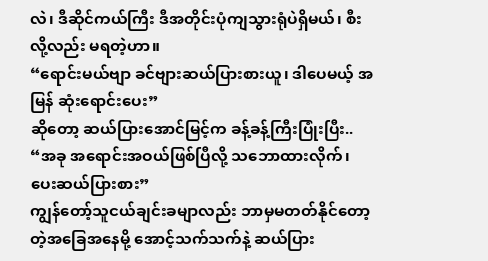လဲ၊ ဒီဆိုင်ကယ်ကြီး ဒီအတိုင်းပုံကျသွားရုံပဲရှိမယ်၊ စီးလို့လည်း မရတဲ့ဟာ။
“ရောင်းမယ်ဗျာ ခင်ဗျားဆယ်ပြားစားယူ၊ ဒါပေမယ့် အမြန် ဆုံးရောင်းပေး”
ဆိုတော့ ဆယ်ပြားအောင်မြင့်က ခန့်ခန့်ကြီးပြုံးပြီး..
“အခု အရောင်းအဝယ်ဖြစ်ပြီလို့ သဘောထားလိုက်၊ ပေးဆယ်ပြားစား”
ကျွန်တော့်သူငယ်ချင်းခမျာလည်း ဘာမှမတတ်နိုင်တော့တဲ့အခြေအနေမို့ အောင့်သက်သက်နဲ့ ဆယ်ပြား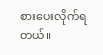စားပေးလိုက်ရတယ်။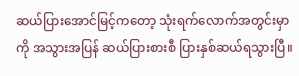ဆယ်ပြားအောင်မြင့်ကတော့ သုံးရက်လောက်အတွင်းမှာကို အသွားအပြန် ဆယ်ပြားစားစီ ပြားနှစ်ဆယ်ရသွားပြီ။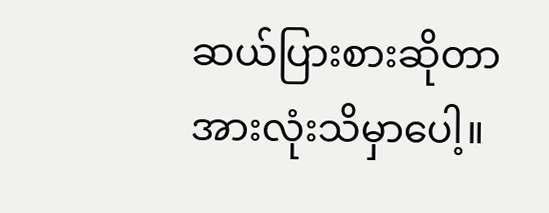ဆယ်ပြားစားဆိုတာ အားလုံးသိမှာပေါ့။